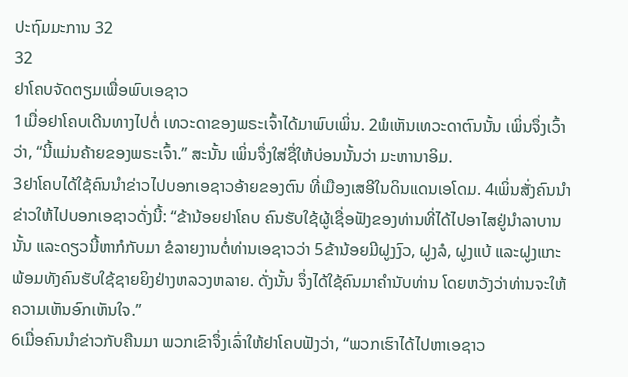ປະຖົມມະການ 32
32
ຢາໂຄບຈັດຕຽມເພື່ອພົບເອຊາວ
1ເມື່ອຢາໂຄບເດີນທາງໄປຕໍ່ ເທວະດາຂອງພຣະເຈົ້າໄດ້ມາພົບເພິ່ນ. 2ພໍເຫັນເທວະດາຕົນນັ້ນ ເພິ່ນຈຶ່ງເວົ້າວ່າ, “ນີ້ແມ່ນຄ້າຍຂອງພຣະເຈົ້າ.” ສະນັ້ນ ເພິ່ນຈຶ່ງໃສ່ຊື່ໃຫ້ບ່ອນນັ້ນວ່າ ມະຫານາອິມ.
3ຢາໂຄບໄດ້ໃຊ້ຄົນນຳຂ່າວໄປບອກເອຊາວອ້າຍຂອງຕົນ ທີ່ເມືອງເສອີໃນດິນແດນເອໂດມ. 4ເພິ່ນສັ່ງຄົນນຳຂ່າວໃຫ້ໄປບອກເອຊາວດັ່ງນີ້: “ຂ້ານ້ອຍຢາໂຄບ ຄົນຮັບໃຊ້ຜູ້ເຊື່ອຟັງຂອງທ່ານທີ່ໄດ້ໄປອາໄສຢູ່ນຳລາບານນັ້ນ ແລະດຽວນີ້ຫາກໍກັບມາ ຂໍລາຍງານຕໍ່ທ່ານເອຊາວວ່າ 5ຂ້ານ້ອຍມີຝູງງົວ, ຝູງລໍ, ຝູງແບ້ ແລະຝູງແກະພ້ອມທັງຄົນຮັບໃຊ້ຊາຍຍິງຢ່າງຫລວງຫລາຍ. ດັ່ງນັ້ນ ຈຶ່ງໄດ້ໃຊ້ຄົນມາຄຳນັບທ່ານ ໂດຍຫວັງວ່າທ່ານຈະໃຫ້ຄວາມເຫັນອົກເຫັນໃຈ.”
6ເມື່ອຄົນນຳຂ່າວກັບຄືນມາ ພວກເຂົາຈຶ່ງເລົ່າໃຫ້ຢາໂຄບຟັງວ່າ, “ພວກເຮົາໄດ້ໄປຫາເອຊາວ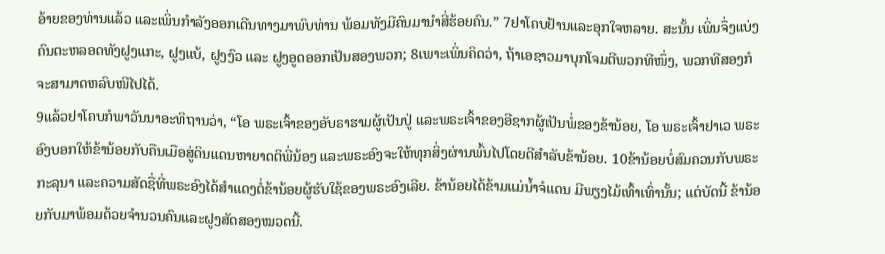ອ້າຍຂອງທ່ານແລ້ວ ແລະເພິ່ນກຳລັງອອກເດີນທາງມາພົບທ່ານ ພ້ອມທັງມີຄົນມານຳສີ່ຮ້ອຍຄົນ.” 7ຢາໂຄບຢ້ານແລະອຸກໃຈຫລາຍ. ສະນັ້ນ ເພິ່ນຈຶ່ງແບ່ງຄົນຕະຫລອດທັງຝູງແກະ, ຝູງແບ້, ຝູງງົວ ແລະ ຝູງອູດອອກເປັນສອງພວກ; 8ເພາະເພິ່ນຄິດວ່າ, ຖ້າເອຊາວມາບຸກໂຈມຕີພວກທີໜຶ່ງ, ພວກທີສອງກໍຈະສາມາດຫລົບໜີໄປໄດ້.
9ແລ້ວຢາໂຄບກໍພາວັນນາອະທິຖານວ່າ, “ໂອ ພຣະເຈົ້າຂອງອັບຣາຮາມຜູ້ເປັນປູ່ ແລະພຣະເຈົ້າຂອງອີຊາກຜູ້ເປັນພໍ່ຂອງຂ້ານ້ອຍ, ໂອ ພຣະເຈົ້າຢາເວ ພຣະອົງບອກໃຫ້ຂ້ານ້ອຍກັບຄືນເມືອສູ່ດິນແດນຫາຍາດຕິພີ່ນ້ອງ ແລະພຣະອົງຈະໃຫ້ທຸກສິ່ງຜ່ານພົ້ນໄປໂດຍດີສຳລັບຂ້ານ້ອຍ. 10ຂ້ານ້ອຍບໍ່ສົມຄວນກັບພຣະກະລຸນາ ແລະຄວາມສັດຊື່ທີ່ພຣະອົງໄດ້ສຳແດງຕໍ່ຂ້ານ້ອຍຜູ້ຮັບໃຊ້ຂອງພຣະອົງເລີຍ. ຂ້ານ້ອຍໄດ້ຂ້າມແມ່ນໍ້າຈໍແດນ ມີພຽງໄມ້ເທົ້າເທົ່ານັ້ນ; ແຕ່ບັດນີ້ ຂ້ານ້ອຍກັບມາພ້ອມດ້ວຍຈຳນວນຄົນແລະຝູງສັດສອງໝວດນີ້.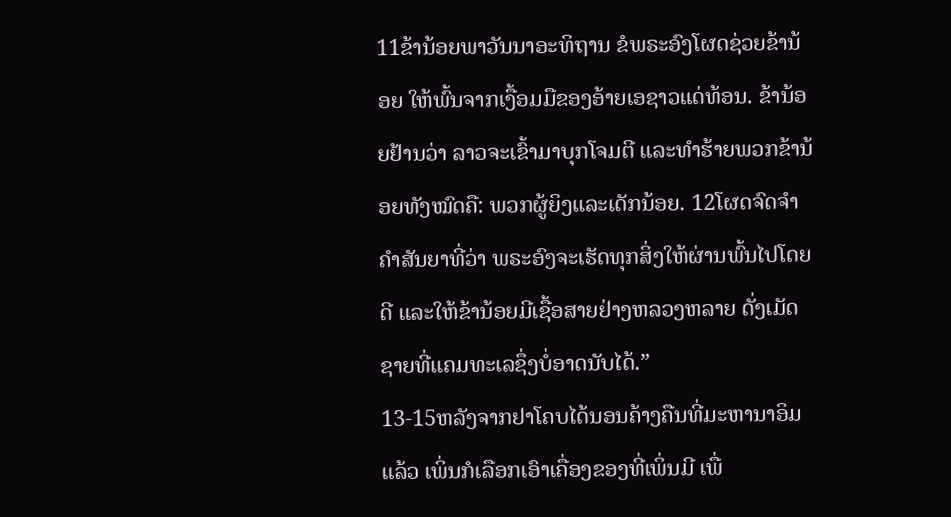11ຂ້ານ້ອຍພາວັນນາອະທິຖານ ຂໍພຣະອົງໂຜດຊ່ວຍຂ້ານ້ອຍ ໃຫ້ພົ້ນຈາກເງື້ອມມືຂອງອ້າຍເອຊາວແດ່ທ້ອນ. ຂ້ານ້ອຍຢ້ານວ່າ ລາວຈະເຂົ້າມາບຸກໂຈມຕີ ແລະທຳຮ້າຍພວກຂ້ານ້ອຍທັງໝົດຄື: ພວກຜູ້ຍິງແລະເດັກນ້ອຍ. 12ໂຜດຈົດຈຳຄຳສັນຍາທີ່ວ່າ ພຣະອົງຈະເຮັດທຸກສິ່ງໃຫ້ຜ່ານພົ້ນໄປໂດຍດີ ແລະໃຫ້ຂ້ານ້ອຍມີເຊື້ອສາຍຢ່າງຫລວງຫລາຍ ດັ່ງເມັດຊາຍທີ່ແຄມທະເລຊຶ່ງບໍ່ອາດນັບໄດ້.”
13-15ຫລັງຈາກຢາໂຄບໄດ້ນອນຄ້າງຄືນທີ່ມະຫານາອິມແລ້ວ ເພິ່ນກໍເລືອກເອົາເຄື່ອງຂອງທີ່ເພິ່ນມີ ເພື່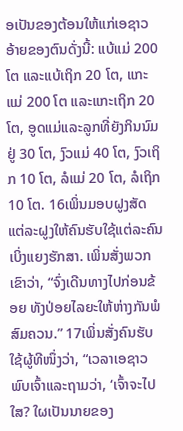ອເປັນຂອງຕ້ອນໃຫ້ແກ່ເອຊາວ ອ້າຍຂອງຕົນດັ່ງນີ້: ແບ້ແມ່ 200 ໂຕ ແລະແບ້ເຖິກ 20 ໂຕ, ແກະແມ່ 200 ໂຕ ແລະແກະເຖິກ 20 ໂຕ, ອູດແມ່ແລະລູກທີ່ຍັງກິນນົມຢູ່ 30 ໂຕ, ງົວແມ່ 40 ໂຕ, ງົວເຖິກ 10 ໂຕ, ລໍແມ່ 20 ໂຕ, ລໍເຖິກ 10 ໂຕ. 16ເພິ່ນມອບຝູງສັດແຕ່ລະຝູງໃຫ້ຄົນຮັບໃຊ້ແຕ່ລະຄົນເບິ່ງແຍງຮັກສາ. ເພິ່ນສັ່ງພວກເຂົາວ່າ, “ຈົ່ງເດີນທາງໄປກ່ອນຂ້ອຍ ທັງປ່ອຍໄລຍະໃຫ້ຫ່າງກັນພໍສົມຄວນ.” 17ເພິ່ນສັ່ງຄົນຮັບໃຊ້ຜູ້ທີໜຶ່ງວ່າ, “ເວລາເອຊາວພົບເຈົ້າແລະຖາມວ່າ, ‘ເຈົ້າຈະໄປໃສ? ໃຜເປັນນາຍຂອງ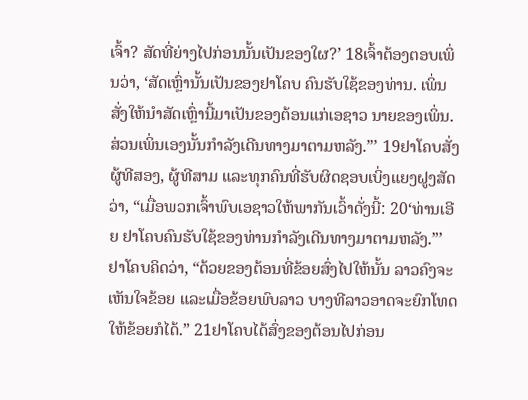ເຈົ້າ? ສັດທີ່ຍ່າງໄປກ່ອນນັ້ນເປັນຂອງໃຜ?’ 18ເຈົ້າຕ້ອງຕອບເພິ່ນວ່າ, ‘ສັດເຫຼົ່ານັ້ນເປັນຂອງຢາໂຄບ ຄົນຮັບໃຊ້ຂອງທ່ານ. ເພິ່ນສັ່ງໃຫ້ນຳສັດເຫຼົ່ານີ້ມາເປັນຂອງຕ້ອນແກ່ເອຊາວ ນາຍຂອງເພິ່ນ. ສ່ວນເພິ່ນເອງນັ້ນກຳລັງເດີນທາງມາຕາມຫລັງ.”’ 19ຢາໂຄບສັ່ງຜູ້ທີສອງ, ຜູ້ທີສາມ ແລະທຸກຄົນທີ່ຮັບຜິດຊອບເບິ່ງແຍງຝູງສັດວ່າ, “ເມື່ອພວກເຈົ້າພົບເອຊາວໃຫ້ພາກັນເວົ້າດັ່ງນີ້: 20‘ທ່ານເອີຍ ຢາໂຄບຄົນຮັບໃຊ້ຂອງທ່ານກຳລັງເດີນທາງມາຕາມຫລັງ.”’ ຢາໂຄບຄິດວ່າ, “ດ້ວຍຂອງຕ້ອນທີ່ຂ້ອຍສົ່ງໄປໃຫ້ນັ້ນ ລາວຄົງຈະເຫັນໃຈຂ້ອຍ ແລະເມື່ອຂ້ອຍພົບລາວ ບາງທີລາວອາດຈະຍົກໂທດໃຫ້ຂ້ອຍກໍໄດ້.” 21ຢາໂຄບໄດ້ສົ່ງຂອງຕ້ອນໄປກ່ອນ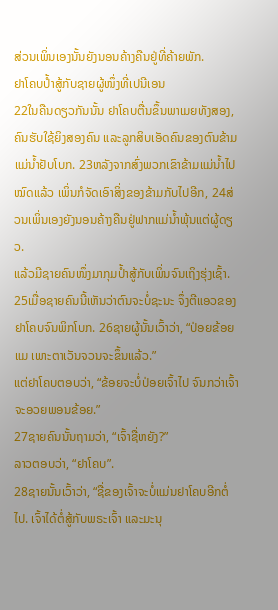ສ່ວນເພິ່ນເອງນັ້ນຍັງນອນຄ້າງຄືນຢູ່ທີ່ຄ້າຍພັກ.
ຢາໂຄບປໍ້າສູ້ກັບຊາຍຜູ້ໜຶ່ງທີ່ເປນີເອນ
22ໃນຄືນດຽວກັນນັ້ນ ຢາໂຄບຕື່ນຂຶ້ນພາເມຍທັງສອງ, ຄົນຮັບໃຊ້ຍິງສອງຄົນ ແລະລູກສິບເອັດຄົນຂອງຕົນຂ້າມແມ່ນໍ້າຢັບໂບກ. 23ຫລັງຈາກສົ່ງພວກເຂົາຂ້າມແມ່ນໍ້າໄປໝົດແລ້ວ ເພິ່ນກໍຈັດເອົາສິ່ງຂອງຂ້າມກັບໄປອີກ, 24ສ່ວນເພິ່ນເອງຍັງນອນຄ້າງຄືນຢູ່ຟາກແມ່ນໍ້າພຸ້ນແຕ່ຜູ້ດຽວ.
ແລ້ວມີຊາຍຄົນໜຶ່ງມາກຸມປໍ້າສູ້ກັບເພິ່ນຈົນເຖິງຮຸ່ງເຊົ້າ. 25ເມື່ອຊາຍຄົນນີ້ເຫັນວ່າຕົນຈະບໍ່ຊະນະ ຈຶ່ງຕີແອວຂອງຢາໂຄບຈົນພິກໂບກ. 26ຊາຍຜູ້ນັ້ນເວົ້າວ່າ, “ປ່ອຍຂ້ອຍແມ ເພາະຕາເວັນຈວນຈະຂຶ້ນແລ້ວ.”
ແຕ່ຢາໂຄບຕອບວ່າ, “ຂ້ອຍຈະບໍ່ປ່ອຍເຈົ້າໄປ ຈົນກວ່າເຈົ້າຈະອວຍພອນຂ້ອຍ.”
27ຊາຍຄົນນັ້ນຖາມວ່າ, “ເຈົ້າຊື່ຫຍັງ?”
ລາວຕອບວ່າ, “ຢາໂຄບ”.
28ຊາຍນັ້ນເວົ້າວ່າ, “ຊື່ຂອງເຈົ້າຈະບໍ່ແມ່ນຢາໂຄບອີກຕໍ່ໄປ. ເຈົ້າໄດ້ຕໍ່ສູ້ກັບພຣະເຈົ້າ ແລະມະນຸ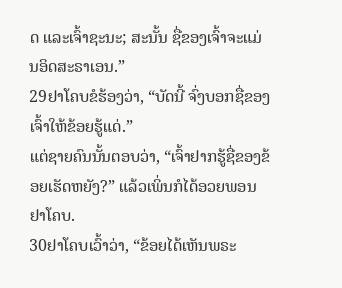ດ ແລະເຈົ້າຊະນະ; ສະນັ້ນ ຊື່ຂອງເຈົ້າຈະແມ່ນອິດສະຣາເອນ.”
29ຢາໂຄບຂໍຮ້ອງວ່າ, “ບັດນີ້ ຈົ່ງບອກຊື່ຂອງເຈົ້າໃຫ້ຂ້ອຍຮູ້ແດ່.”
ແຕ່ຊາຍຄົນນັ້ນຕອບວ່າ, “ເຈົ້າຢາກຮູ້ຊື່ຂອງຂ້ອຍເຮັດຫຍັງ?” ແລ້ວເພິ່ນກໍໄດ້ອວຍພອນຢາໂຄບ.
30ຢາໂຄບເວົ້າວ່າ, “ຂ້ອຍໄດ້ເຫັນພຣະ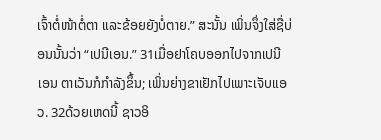ເຈົ້າຕໍ່ໜ້າຕໍ່ຕາ ແລະຂ້ອຍຍັງບໍ່ຕາຍ.” ສະນັ້ນ ເພິ່ນຈຶ່ງໃສ່ຊື່ບ່ອນນັ້ນວ່າ “ເປນີເອນ.” 31ເມື່ອຢາໂຄບອອກໄປຈາກເປນີເອນ ຕາເວັນກໍກຳລັງຂຶ້ນ; ເພິ່ນຍ່າງຂາເຢັກໄປເພາະເຈັບແອວ. 32ດ້ວຍເຫດນີ້ ຊາວອິ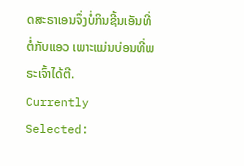ດສະຣາເອນຈຶ່ງບໍ່ກິນຊີ້ນເອັນທີ່ຕໍ່ກັບແອວ ເພາະແມ່ນບ່ອນທີ່ພຣະເຈົ້າໄດ້ຕີ.
Currently Selected: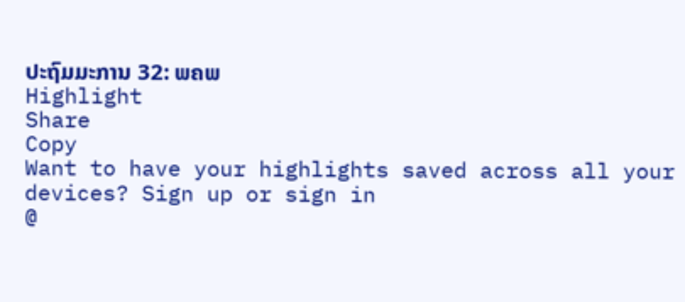ປະຖົມມະການ 32: ພຄພ
Highlight
Share
Copy
Want to have your highlights saved across all your devices? Sign up or sign in
@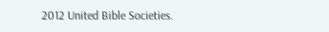2012 United Bible Societies.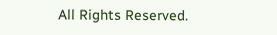All Rights Reserved.